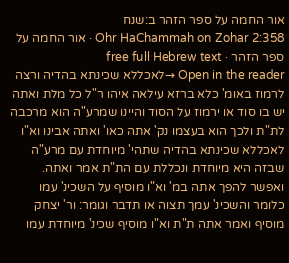אור החמה על ספר הזהר ב:שנח
Ohr HaChammah on Zohar 2:358 · אור החמה על ספר הזהר · free full Hebrew text
Open in the reader →לאכללא שכינתא בהדיה ורצה לרמוז באומ' כלא ברזא עילאה איהו ר"ל כל מלת ואתה יש בו סוד או ירמוז על הסוד והיינו שמרע"ה הוא מרכבה לת"ת ולכך הוא בעצמו נק' אתה כאו' ואתה אבינו וא"ו לאכללא שכינתא בהדיה שתהי' מיוחדת עם מרע"ה שבזה היא מיוחדת ונכללת עם הת"ת אמר ואתה. ואפשר להפך אתה במ' וא"ו מוסיף על השכינ' עמו כלומר והשכינ' עמך תצוה או תדבר וגומר: ור' יצחק מוסיף ואמר אתה ת"ת וא"ו מוסיף שכינ' מיוחדת עמו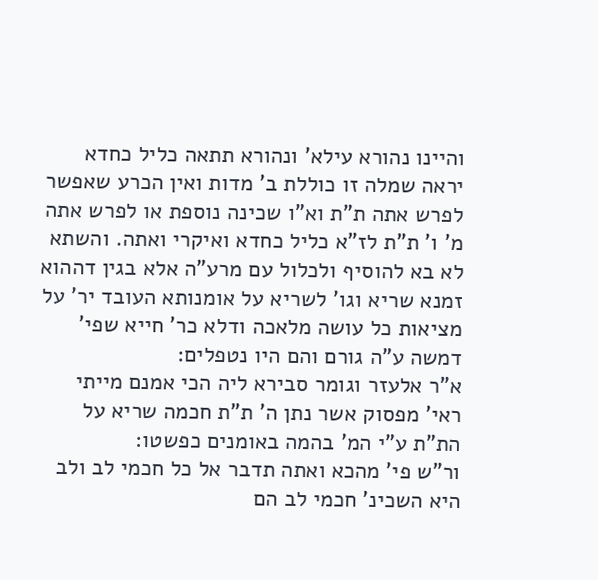והיינו נהורא עילא' ונהורא תתאה כליל כחדא יראה שמלה זו כוללת ב' מדות ואין הכרע שאפשר לפרש אתה ת"ת וא"ו שכינה נוספת או לפרש אתה מ' ו' ת"ת לז"א כליל כחדא ואיקרי ואתה. והשתא לא בא להוסיף ולכלול עם מרע"ה אלא בגין דההוא זמנא שריא וגו' לשריא על אומנותא העובד יר' על מציאות כל עושה מלאכה ודלא כר' חייא שפי' דמשה ע"ה גורם והם היו נטפלים:
א"ר אלעזר וגומר סבירא ליה הכי אמנם מייתי ראי' מפסוק אשר נתן ה' ת"ת חכמה שריא על הת"ת ע"י המ' בהמה באומנים כפשטו:
ור"ש פי' מהכא ואתה תדבר אל כל חכמי לב ולב היא השכינ' חכמי לב הם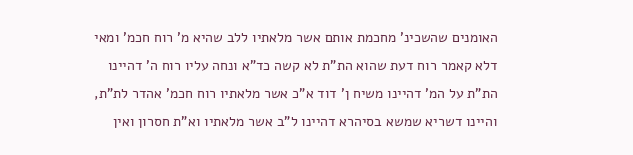האומנים שהשכינ' מחכמת אותם אשר מלאתיו ללב שהיא מ' רוח חכמ' ומאי דלא קאמר רוח דעת שהוא הת"ת לא קשה כד"א ונחה עליו רוח ה' דהיינו הת"ת על המ' דהיינו משיח ן' דוד א"כ אשר מלאתיו רוח חכמ' אהדר לת"ת, והיינו דשריא שמשא בסיהרא דהיינו ל"ב אשר מלאתיו וא"ת חסרון ואין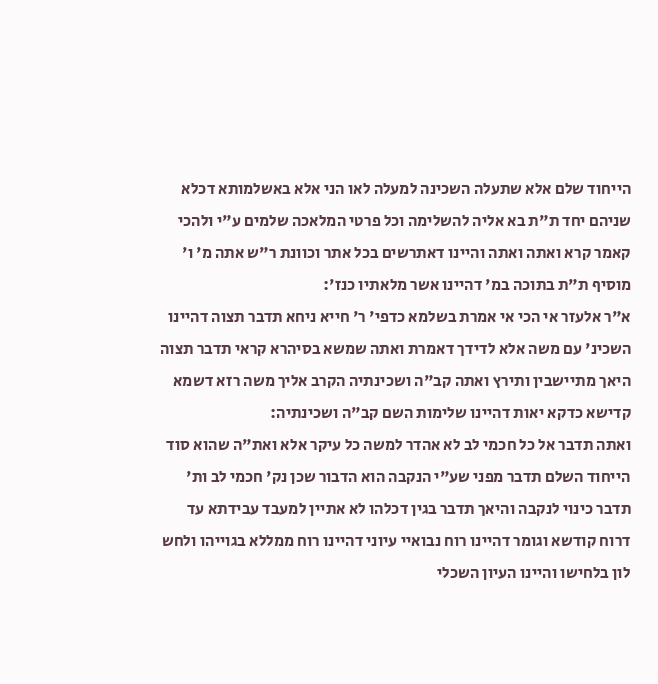הייחוד שלם אלא שתעלה השכינה למעלה לאו הני אלא באשלמותא דכלא שניהם יחד ת"ת בא אליה להשלימה וכל פרטי המלאכה שלמים ע"י ולהכי קאמר קרא ואתה ואתה והיינו דאתרשים בכל אתר וכוונת ר"ש אתה מ' ו' מוסיף ת"ת בתוכה במ' דהיינו אשר מלאתיו כנז':
א"ר אלעזר אי הכי אי אמרת בשלמא כדפי' ר' חייא ניחא תדבר תצוה דהיינו השכינ' עם משה אלא לדידך דאמרת ואתה שמשא בסיהרא קראי תדבר תצוה היאך מתיישבין ותירץ ואתה קב"ה ושכינתיה הקרב אליך משה רזא דשמא קדישא כדקא יאות דהיינו שלימות השם קב"ה ושכינתיה:
ואתה תדבר אל כל חכמי לב לא אהדר למשה כל עיקר אלא ואת"ה שהוא סוד הייחוד השלם תדבר מפני שע"י הנקבה הוא הדבור שכן נק' חכמי לב ות' תדבר כינוי לנקבה והיאך תדבר בגין דכלהו לא אתיין למעבד עבידתא עד דרוח קודשא וגומר דהיינו רוח נבואיי עיוני דהיינו רוח ממללא בגוייהו ולחש לון בלחישו והיינו העיון השכלי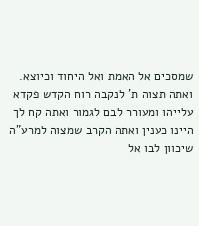שמסכים אל האמת ואל היחוד וכיוצא.
ואתה תצוה ת' לנקבה רוח הקדש פקדא עלייהו ומעורר לבם לגמור ואתה קח לך היינו כענין ואתה הקרב שמצוה למרע"ה שיכוון לבו אל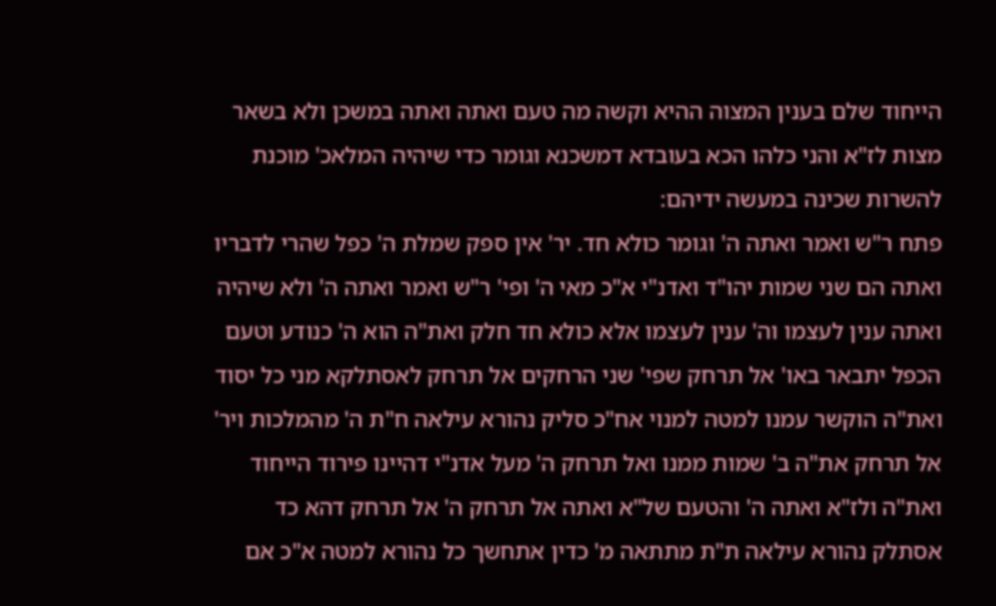הייחוד שלם בענין המצוה ההיא וקשה מה טעם ואתה ואתה במשכן ולא בשאר מצות לז"א והני כלהו הכא בעובדא דמשכנא וגומר כדי שיהיה המלאכ' מוכנת להשרות שכינה במעשה ידיהם:
פתח ר"ש ואמר ואתה ה' וגומר כולא חד. יר' אין ספק שמלת ה' כפל שהרי לדבריו ואתה הם שני שמות יהו"ד ואדנ"י א"כ מאי ה' ופי' ר"ש ואמר ואתה ה' ולא שיהיה ואתה ענין לעצמו וה' ענין לעצמו אלא כולא חד חלק ואת"ה הוא ה' כנודע וטעם הכפל יתבאר באו' אל תרחק שפי' שני הרחקים אל תרחק לאסתלקא מני כל יסוד ואת"ה הוקשר עמנו למטה למנוי אח"כ סליק נהורא עילאה ח"ת ה' מהמלכות ויר' אל תרחק את"ה ב' שמות ממנו ואל תרחק ה' מעל אדנ"י דהיינו פירוד הייחוד ואת"ה ולז"א ואתה ה' והטעם של"א ואתה אל תרחק ה' אל תרחק דהא כד אסתלק נהורא עילאה ת"ת מתתאה מ' כדין אתחשך כל נהורא למטה א"כ אם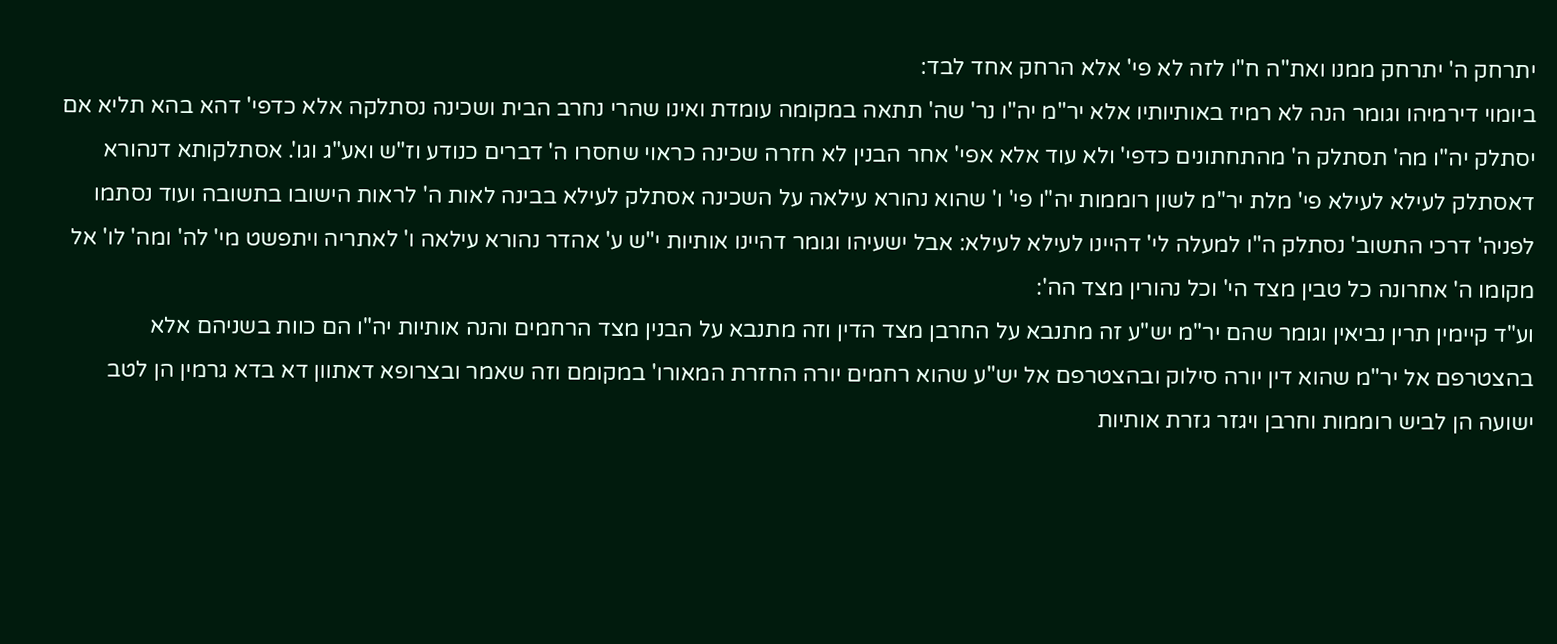יתרחק ה' יתרחק ממנו ואת"ה ח"ו לזה לא פי' אלא הרחק אחד לבד:
ביומוי דירמיהו וגומר הנה לא רמיז באותיותיו אלא יר"מ יה"ו נר' שה' תתאה במקומה עומדת ואינו שהרי נחרב הבית ושכינה נסתלקה אלא כדפי' דהא בהא תליא אם יסתלק יה"ו מה' תסתלק ה' מהתחתונים כדפי' ולא עוד אלא אפי' אחר הבנין לא חזרה שכינה כראוי שחסרו ה' דברים כנודע וז"ש ואע"ג וגו'. אסתלקותא דנהורא דאסתלק לעילא לעילא פי' מלת יר"מ לשון רוממות יה"ו פי' ו' שהוא נהורא עילאה על השכינה אסתלק לעילא בבינה לאות ה' לראות הישובו בתשובה ועוד נסתמו לפניה' דרכי התשוב' נסתלק ה"ו למעלה לי' דהיינו לעילא לעילא: אבל ישעיהו וגומר דהיינו אותיות י"ש ע' אהדר נהורא עילאה ו' לאתריה ויתפשט מי' לה' ומה' לו' אל מקומו ה' אחרונה כל טבין מצד הי' וכל נהורין מצד הה':
וע"ד קיימין תרין נביאין וגומר שהם יר"מ יש"ע זה מתנבא על החרבן מצד הדין וזה מתנבא על הבנין מצד הרחמים והנה אותיות יה"ו הם כוות בשניהם אלא בהצטרפם אל יר"מ שהוא דין יורה סילוק ובהצטרפם אל יש"ע שהוא רחמים יורה החזרת המאורו' במקומם וזה שאמר ובצרופא דאתוון דא בדא גרמין הן לטב ישועה הן לביש רוממות וחרבן ויגזר גזרת אותיות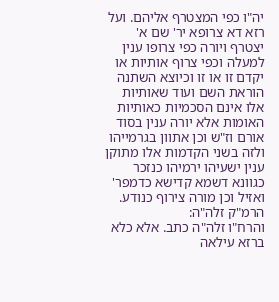יה"ו כפי המצטרף אליהם. ועל רזא דא צרופא יר' שם א' יצטרף ויורה כפי צרופו ענין למעלה וכפי צרוף אותיות או יקדם זו או זו וכיוצא השתנה הוראת השם ועוד שאותיות אלו אינם הסכמיות כאותיות האומות אלא יורה ענין בסוד אורם וז"ש וכן אתוון בגרמייהו ולזה בשני הקדמות אלו מתוקן ענין ישעיהו ירמיהו כנזכר כגוונא דשמא קדישא כדמפר' ואזיל וכן מורה צירוף כנודע. הרמ"ק זלה"ה:
והרח"ו זלה"ה כתב. אלא כלא ברזא עילאה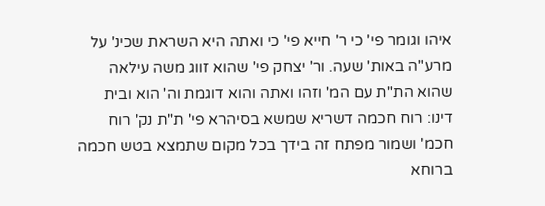איהו וגומר פי' כי ר' חייא פי' כי ואתה היא השראת שכינ' על מרע"ה באות' שעה. ור' יצחק פי' שהוא זווג משה עילאה שהוא הת"ת עם המ' וזהו ואתה והוא דוגמת וה' הוא ובית דינו: רוח חכמה דשריא שמשא בסיהרא פי' ת"ת נק' רוח חכמ' ושמור מפתח זה בידך בכל מקום שתמצא בטש חכמה ברוחא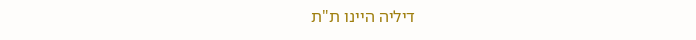דיליה היינו ת"ת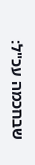שבחכמה עכ"ל: